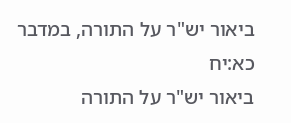ביאור יש"ר על התורה, במדבר כא:יח
ביאור יש"ר על התורה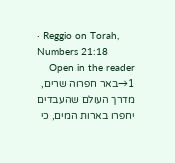· Reggio on Torah, Numbers 21:18
Open in the reader →1באר חפרוה שרים, מדרך העולם שהעבדים יחפרו בארות המים, כי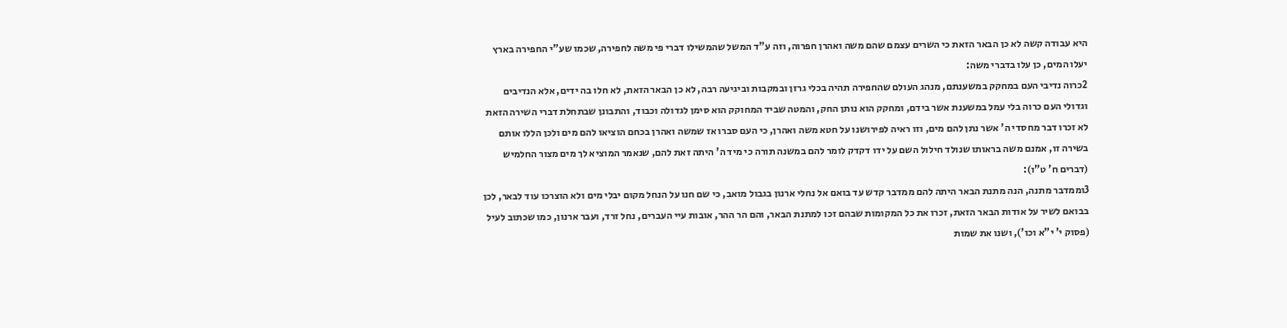היא עבודה קשה לא כן הבאר הזאת כי השרים עצמם שהם משה ואהרן חפרוה, וזה ע"ד המשל שהמשילו דברי פי משה לחפירה, שכמו שע"י החפירה בארץ יעלו המים, כן עלו בדברי משה:
2כרוה נדיבי העם במחקק במשענתם, מנהג העולם שהחפירה תהיה בכלי גרזן ובמקבות וביגיעה רבה, לא כן הבאר הזאת, לא חלו בה ידים, אלא הנדיבים וגדולי העם כרוה בלי עמל במשענת אשר בידם, ומחקק הוא נותן החק, והמטה שביד המחוקק הוא סימן לגדולה וכבוד, והתבונן שבתחלת דברי השירה הזאת לא זכרו דבר מחסדי ה' אשר נתן להם מים, וזו ראיה לפירושנו על חטא משה ואהרן, כי העם סברו אז שמשה ואהרן בכחם הוציאו להם מים ולכן הללו אותם בשירה זו, אמנם משה בראותו שנולד חילול השם על ידו דקדק לומר להם במשנה תורה כי מיד ה' היתה זאת להם, שנאמר המוציא לך מים מצור החלמיש (דברים ח' ט"ו):
3וממדבר מתנה, הנה מתנת הבאר היתה להם ממדבר קדש עד בואם אל נחלי ארנון בגבול מואב, כי שם חנו על הנחל מקום יבלי מים ולא הוצרכו עוד לבאר, לכן בבואם לשיר על אודות הבאר הזאת, זכרו את כל המקומות שבהם זכו למתנת הבאר, והם הר ההר, אובות עיי העברים, נחל זרד, ועבר ארנון, כמו שכתוב לעיל (פסוק י' י"א וכו'), ושנו את שמות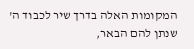המקומות האלה בדרך שיר לכבוד ה' שנתן להם הבאר,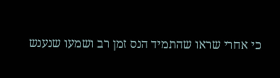כי אחרי שראו שהתמיד הנס זמן רב ושמעו שנענש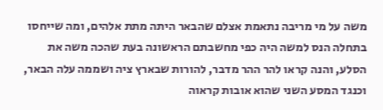משה על מי מריבה נתאמת אצלם שהבאר היתה מתת אלהים, ומה שייחסו בתחלה הנס למשה היה כפי מחשבתם הראשונה בעת שהכה משה את הסלע, והנה קראו להר ההר מדבר, להורות שבארץ ציה ושממה עלה הבאר, וכנגד המסע השני שהוא אובות קראוה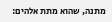מתנה, שהוא מתת אלהים: